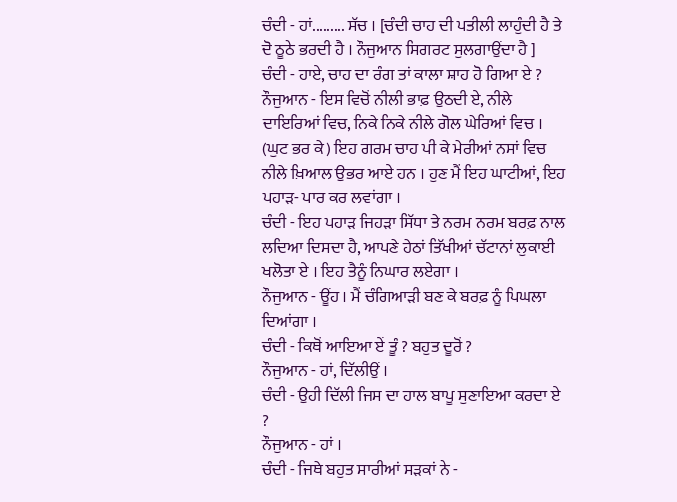ਚੰਦੀ - ਹਾਂ......... ਸੱਚ । [ਚੰਦੀ ਚਾਹ ਦੀ ਪਤੀਲੀ ਲਾਹੁੰਦੀ ਹੈ ਤੇ ਦੋ ਠੂਠੇ ਭਰਦੀ ਹੈ । ਨੌਜੁਆਨ ਸਿਗਰਟ ਸੁਲਗਾਉਂਦਾ ਹੈ ]
ਚੰਦੀ - ਹਾਏ, ਚਾਹ ਦਾ ਰੰਗ ਤਾਂ ਕਾਲਾ ਸ਼ਾਹ ਹੋ ਗਿਆ ਏ ?
ਨੌਜੁਆਨ - ਇਸ ਵਿਚੋਂ ਨੀਲੀ ਭਾਫ਼ ਉਠਦੀ ਏ, ਨੀਲੇ ਦਾਇਰਿਆਂ ਵਿਚ, ਨਿਕੇ ਨਿਕੇ ਨੀਲੇ ਗੋਲ ਘੇਰਿਆਂ ਵਿਚ । (ਘੁਟ ਭਰ ਕੇ) ਇਹ ਗਰਮ ਚਾਹ ਪੀ ਕੇ ਮੇਰੀਆਂ ਨਸਾਂ ਵਿਚ ਨੀਲੇ ਖ਼ਿਆਲ ਉਭਰ ਆਏ ਹਨ । ਹੁਣ ਮੈਂ ਇਹ ਘਾਟੀਆਂ, ਇਹ ਪਹਾੜ- ਪਾਰ ਕਰ ਲਵਾਂਗਾ ।
ਚੰਦੀ - ਇਹ ਪਹਾੜ ਜਿਹੜਾ ਸਿੱਧਾ ਤੇ ਨਰਮ ਨਰਮ ਬਰਫ਼ ਨਾਲ ਲਦਿਆ ਦਿਸਦਾ ਹੈ, ਆਪਣੇ ਹੇਠਾਂ ਤਿੱਖੀਆਂ ਚੱਟਾਨਾਂ ਲੁਕਾਈ ਖਲੋਤਾ ਏ । ਇਹ ਤੈਨੂੰ ਨਿਘਾਰ ਲਏਗਾ ।
ਨੌਜੁਆਨ - ਊਂਹ । ਮੈਂ ਚੰਗਿਆੜੀ ਬਣ ਕੇ ਬਰਫ਼ ਨੂੰ ਪਿਘਲਾ ਦਿਆਂਗਾ ।
ਚੰਦੀ - ਕਿਥੋਂ ਆਇਆ ਏਂ ਤੂੰ ? ਬਹੁਤ ਦੂਰੋਂ ?
ਨੌਜੁਆਨ - ਹਾਂ, ਦਿੱਲੀਉਂ ।
ਚੰਦੀ - ਉਹੀ ਦਿੱਲੀ ਜਿਸ ਦਾ ਹਾਲ ਬਾਪੂ ਸੁਣਾਇਆ ਕਰਦਾ ਏ ?
ਨੌਜੁਆਨ - ਹਾਂ ।
ਚੰਦੀ - ਜਿਥੇ ਬਹੁਤ ਸਾਰੀਆਂ ਸੜਕਾਂ ਨੇ -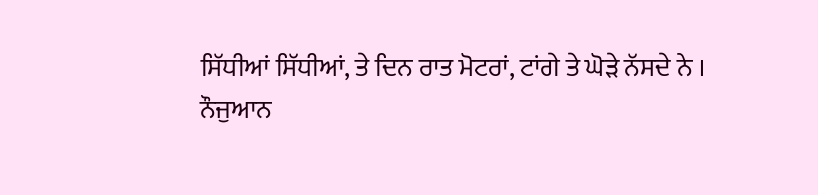ਸਿੱਧੀਆਂ ਸਿੱਧੀਆਂ, ਤੇ ਦਿਨ ਰਾਤ ਮੋਟਰਾਂ, ਟਾਂਗੇ ਤੇ ਘੋੜੇ ਨੱਸਦੇ ਨੇ ।
ਨੌਜੁਆਨ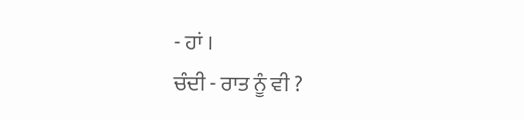- ਹਾਂ ।
ਚੰਦੀ - ਰਾਤ ਨੂੰ ਵੀ ?